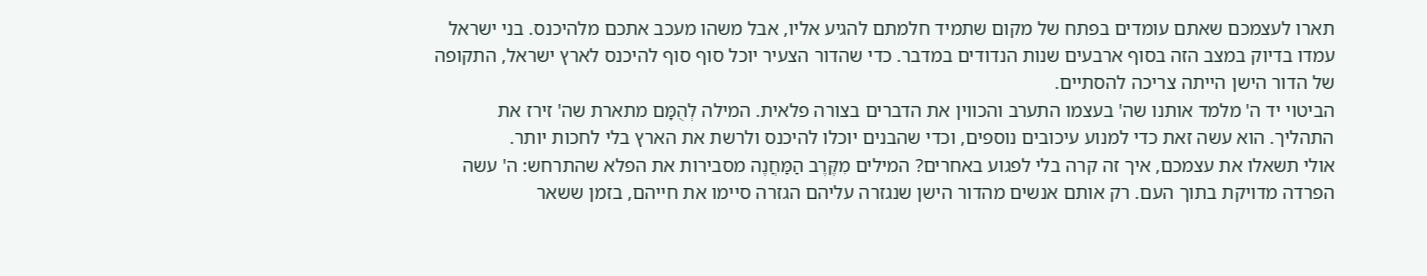תארו לעצמכם שאתם עומדים בפתח של מקום שתמיד חלמתם להגיע אליו, אבל משהו מעכב אתכם מלהיכנס. בני ישראל עמדו בדיוק במצב הזה בסוף ארבעים שנות הנדודים במדבר. כדי שהדור הצעיר יוכל סוף סוף להיכנס לארץ ישראל, התקופה של הדור הישן הייתה צריכה להסתיים.
הביטוי יד ה' מלמד אותנו שה' בעצמו התערב והכווין את הדברים בצורה פלאית. המילה לְהֻמָּם מתארת שה' זירז את התהליך. הוא עשה זאת כדי למנוע עיכובים נוספים, וכדי שהבנים יוכלו להיכנס ולרשת את הארץ בלי לחכות יותר.
אולי תשאלו את עצמכם, איך זה קרה בלי לפגוע באחרים? המילים מִקֶּרֶב הַמַּחֲנֶה מסבירות את הפלא שהתרחש: ה' עשה הפרדה מדויקת בתוך העם. רק אותם אנשים מהדור הישן שנגזרה עליהם הגזרה סיימו את חייהם, בזמן ששאר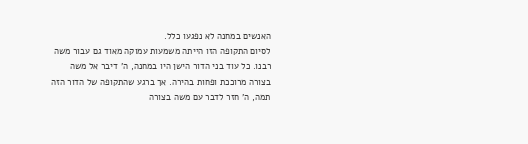האנשים במחנה לא נפגעו כלל.
לסיום התקופה הזו הייתה משמעות עמוקה מאוד גם עבור משה רבנו. כל עוד בני הדור הישן היו במחנה, ה' דיבר אל משה בצורה מרוככת ופחות בהירה. אך ברגע שהתקופה של הדור הזה תמה, ה' חזר לדבר עם משה בצורה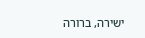ישירה, ברורה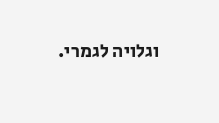וגלויה לגמרי.